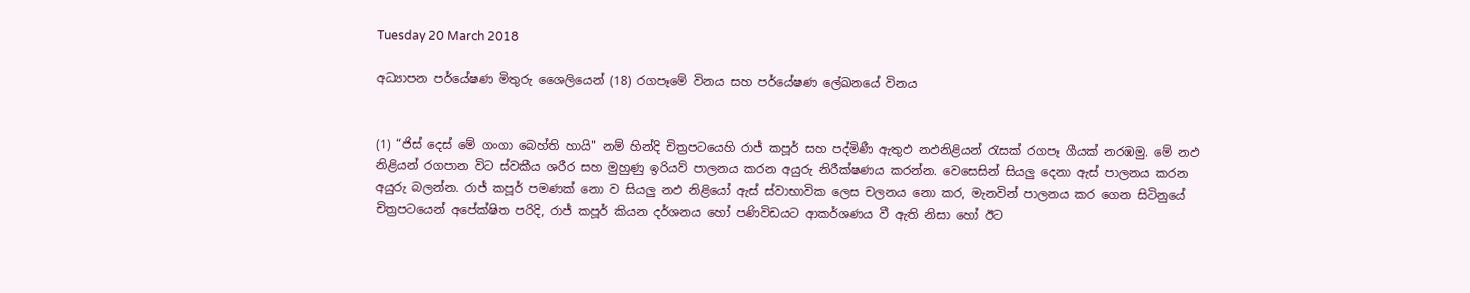Tuesday 20 March 2018

අධ්‍යාපන පර්යේෂණ මිතුරු ශෛලියෙන් (18) රගපෑමේ විනය සහ පර්යේෂණ ලේඛනයේ විනය


(1) “ජිස් දෙස් මේ ගංගා බෙහ්ති හායි" නම් හින්දි චිත්‍රපටයෙහි රාජ් කපූර් සහ පද්මිණී ඇතුඵ නඵනිළියන් රැසක් රගපෑ ගීයක් නරඹමු. මේ නඵ නිළියන් රගපාන විට ස්වකීය ශරීර සහ මුහුණු ඉරියව් පාලනය කරන අයුරු නිරීක්ෂණය කරන්න. වෙසෙසින් සියලු දෙනා ඇස් පාලනය කරන අයුරු බලන්න. රාජ් කපූර් පමණක් නො ව සියලු නඵ නිළියෝ ඇස් ස්වාභාවික ලෙස චලනය නො කර, මැනවින් පාලනය කර ගෙන සිටිනුයේ චිත්‍රපටයෙන් අපේක්ෂිත පරිදි, රාජ් කපූර් කියන දර්ශනය හෝ පණිවිඩයට ආකර්ශණය වී ඇති නිසා හෝ ඊට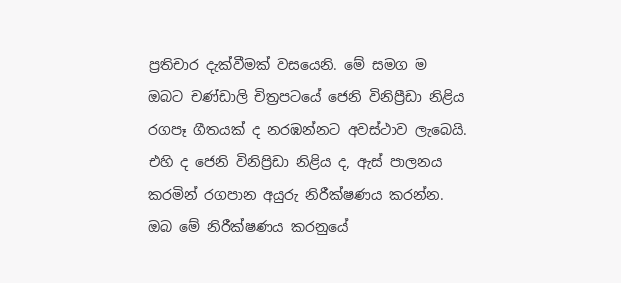ප්‍රතිචාර දැක්වීමක් වසයෙනි. මේ සමග ම ඔබට චණ්ඩාලි චිත්‍රපටයේ ජෙනි විනිප්‍රීඩා නිළිය රගපෑ ගීතයක් ද නරඹන්නට අවස්ථාව ලැබෙයි. එහි ද ජෙනි විනිප්‍රිඩා නිළිය ද, ඇස් පාලනය කරමින් රගපාන අයුරු නිරීක්ෂණය කරන්න. ඔබ මේ නිරීක්ෂණය කරනුයේ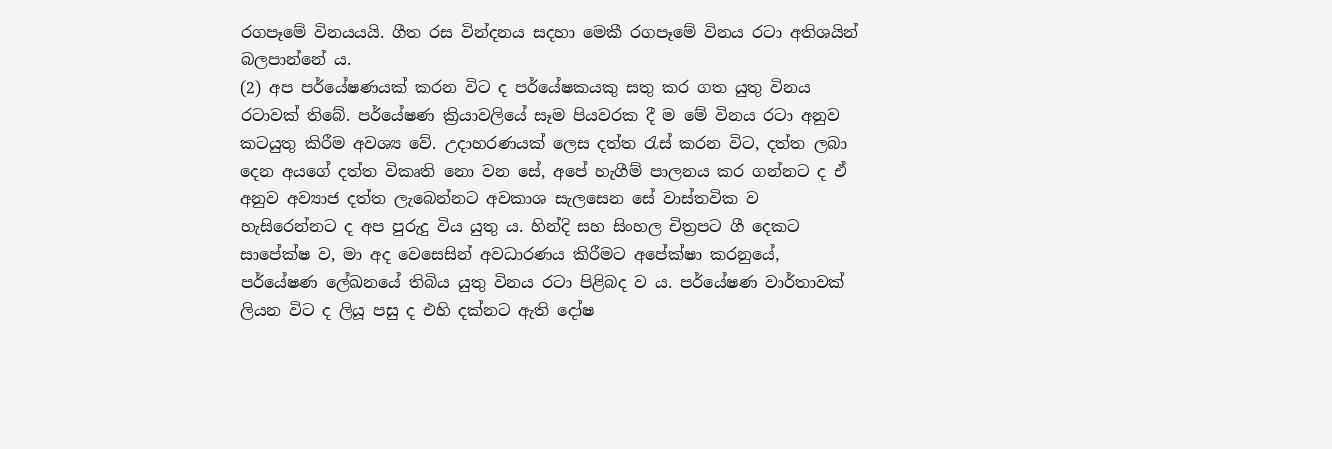රගපෑමේ විනයයයි. ගීත රස වින්දනය සදහා මෙකී රගපෑමේ විනය රටා අතිශයින් බලපාන්නේ ය.
(2) අප පර්යේෂණයක් කරන විට ද පර්යේෂකයකු සතු කර ගත යුතු විනය රටාවක් තිබේ. පර්යේෂණ ක්‍රියාවලියේ සෑම පියවරක දී ම මේ විනය රටා අනුව කටයුතු කිරීම අවශ්‍ය වේ. උදාහරණයක් ලෙස දත්ත රැස් කරන විට, දත්ත ලබා දෙන අයගේ දත්ත විකෘති නො වන සේ, අපේ හැගීම් පාලනය කර ගන්නට ද ඒ අනුව අව්‍යාජ දත්ත ලැබෙන්නට අවකාශ සැලසෙන සේ වාස්තවික ව හැසිරෙන්නට ද අප පුරුදු විය යුතු ය. හින්දි සහ සිංහල චිත්‍රපට ගී දෙකට සාපේක්ෂ ව, මා අද වෙසෙසින් අවධාරණය කිරීමට අපේක්ෂා කරනුයේ, පර්යේෂණ ලේඛනයේ තිබිය යුතු විනය රටා පිළිබද ව ය. පර්යේෂණ වාර්තාවක් ලියන විට ද ලියූ පසු ද එහි දක්නට ඇති දෝෂ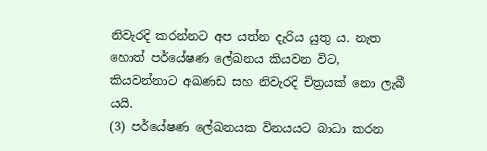නිවැරදි කරන්නට අප යත්න දැරිය යුතු ය. නැත හොත් පර්යේෂණ ලේඛනය කියවන විට, කියවන්නාට අඛණඩ සහ නිවැරදි චිත්‍රයක් නො ලැබී යයි.
(3) පර්යේෂණ ලේඛනයක විනයයට බාධා කරන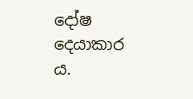දෝෂ දෙයාකාර ය.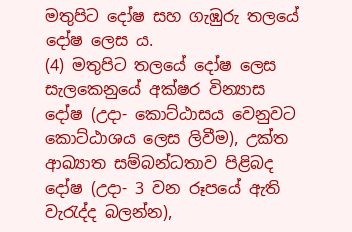මතුපිට දෝෂ සහ ගැඹුරු තලයේ දෝෂ ලෙස ය.
(4) මතුපිට තලයේ දෝෂ ලෙස සැලකෙනුයේ අක්ෂර වින්‍යාස දෝෂ (උදා- කොට්ඨාසය වෙනුවට කොට්ඨාශය ලෙස ලිවීම), උක්ත ආඛ්‍යාත සම්බන්ධතාව පිළිබද දෝෂ (උදා- 3 වන රූපයේ ඇති වැරැද්ද බලන්න),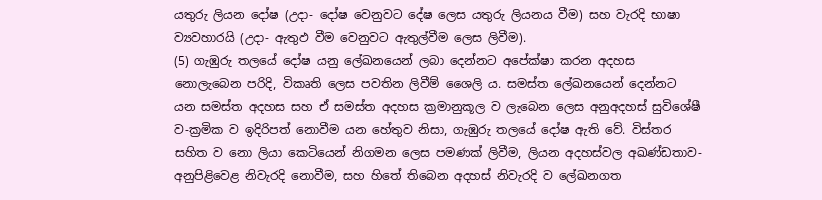යතුරු ලියන දෝෂ (උදා- දෝෂ වෙනුවට දේෂ ලෙස යතුරු ලියනය වීම) සහ වැරදි භාෂා ව්‍යවහාරයි (උදා- ඇතුඵ වීම වෙනුවට ඇතුල්වීම ලෙස ලිවීම).
(5) ගැඹුරු තලයේ දෝෂ යනු ලේඛනයෙන් ලබා දෙන්නට අපේක්ෂා කරන අදහස නොලැබෙන පරිදි, විකෘති ලෙස පවතින ලිවීම් ශෛලි ය. සමස්ත ලේඛනයෙන් දෙන්නට යන සමස්ත අදහස සහ ඒ සමස්ත අදහස ක්‍රමානුකූල ව ලැබෙන ලෙස අනුඅදහස් සුවිශේෂී ව-ක්‍රමික ව ඉදිරිපත් නොවීම යන හේතුව නිසා, ගැඹුරු තලයේ දෝෂ ඇති වේ. විස්තර සහිත ව නො ලියා කෙටියෙන් නිගමන ලෙස පමණක් ලිවීම, ලියන අදහස්වල අඛණ්ඩතාව-අනුපිළිවෙළ නිවැරදි නොවීම, සහ හිතේ තිබෙන අදහස් නිවැරදි ව ලේඛනගත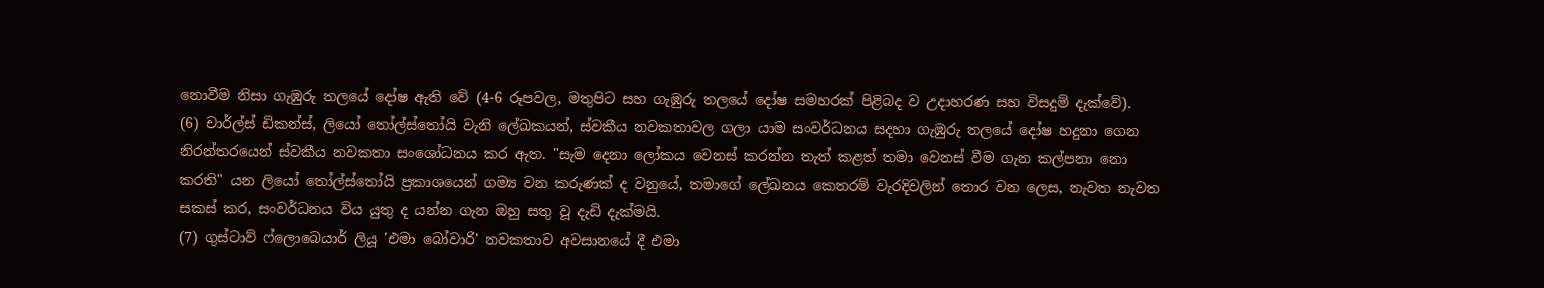නොවීම නිසා ගැඹුරු තලයේ දෝෂ ඇති වේ (4-6 රූපවල, මතුපිට සහ ගැඹුරු තලයේ දෝෂ සමහරක් පිළිබද ව උදාහරණ සහ විසදුම් දැක්වේ).
(6) චාර්ල්ස් ඩිකන්ස්, ලියෝ තෝල්ස්තෝයි වැනි ලේඛකයන්, ස්වකීය නවකතාවල ගලා යාම සංවර්ධනය සදහා ගැඹුරු තලයේ දෝෂ හදුනා ගෙන නිරන්තරයෙන් ස්වකීය නවකතා සංශෝධනය කර ඇත. "සැම දෙනා ලෝකය වෙනස් කරන්න තැත් කළත් තමා වෙනස් වීම ගැන කල්පනා නො කරති" යන ලියෝ තෝල්ස්තෝයි ප්‍රකාශයෙන් ගම්‍ය වන කරුණක් ද වනුයේ, තමාගේ ලේඛනය කෙතරම් වැරදිවලින් තොර වන ලෙස, නැවත නැවත සකස් කර, සංවර්ධනය විය යුතු ද යන්න ගැන ඔහු සතු වූ දැඩි දැක්මයි.
(7) ගුස්ටාව් ෆ්ලොබෙයාර් ලියූ 'එමා බෝවාරි' නවකතාව අවසානයේ දී එමා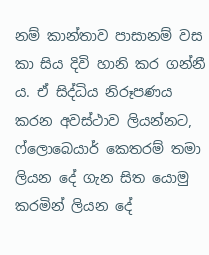නම් කාන්තාව පාසානම් වස කා සිය දිවි හානි කර ගන්නී ය. ඒ සිද්ධිය නිරූපණය කරන අවස්ථාව ලියන්නට, ෆ්ලොබෙයාර් කෙතරම් තමා ලියන දේ ගැන සිත යොමු කරමින් ලියන දේ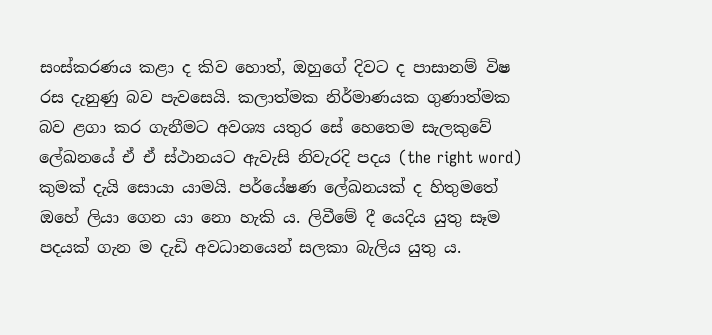සංස්කරණය කළා ද කිව හොත්, ඔහුගේ දිවට ද පාසානම් විෂ රස දැනුණු බව පැවසෙයි. කලාත්මක නිර්මාණයක ගුණාත්මක බව ළගා කර ගැනීමට අවශ්‍ය යතුර සේ හෙතෙම සැලකුවේ ලේඛනයේ ඒ ඒ ස්ථානයට ඇවැසි නිවැරදි පදය (the right word) කුමක් දැයි සොයා යාමයි. පර්යේෂණ ලේඛනයක් ද හිතුමතේ ඔහේ ලියා ගෙන යා නො හැකි ය. ලිවීමේ දී යෙදිය යුතු සෑම පදයක් ගැන ම දැඩි අවධානයෙන් සලකා බැලිය යුතු ය.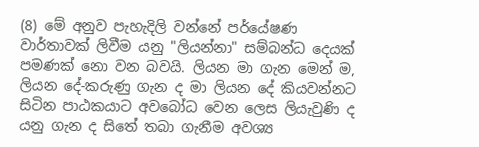(8) මේ අනුව පැහැදිලි වන්නේ පර්යේෂණ වාර්තාවක් ලිවීම යනු "ලියන්නා" සම්බන්ධ දෙයක් පමණක් නො වන බවයි. ලියන මා ගැන මෙන් ම, ලියන දේ-කරුණු ගැන ද මා ලියන දේ කියවන්නට සිටින පාඨකයාට අවබෝධ වෙන ලෙස ලියැවුණි ද යනු ගැන ද සිතේ තබා ගැනීම අවශ්‍ය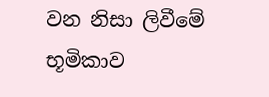වන නිසා ලිවීමේ භූමිකාව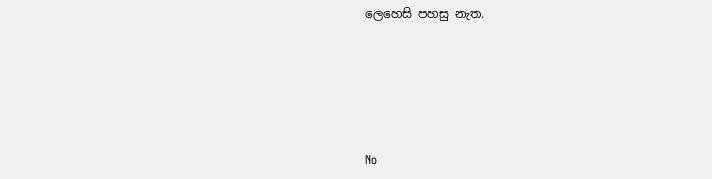ලෙහෙසි පහසු නැත.





No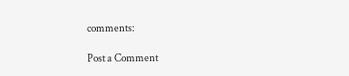comments:

Post a Comment